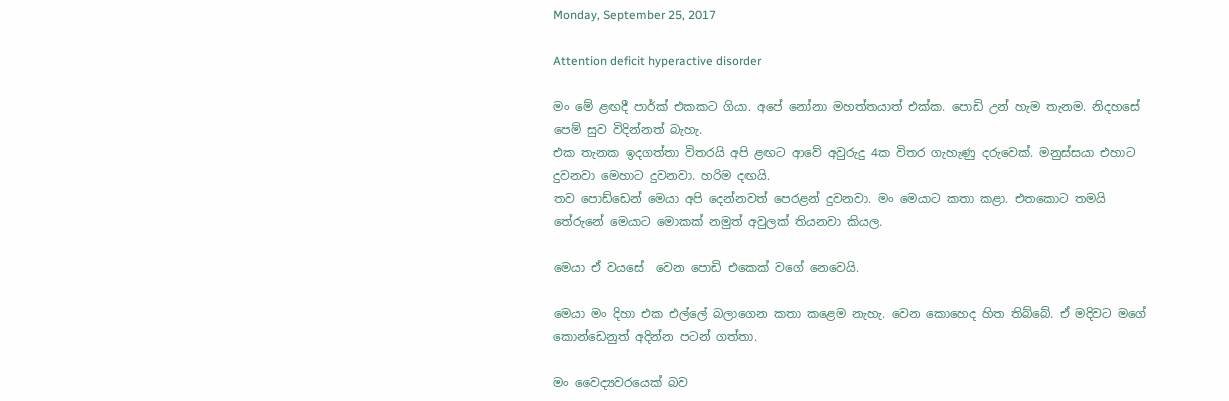Monday, September 25, 2017

Attention deficit hyperactive disorder

මං මේ ළඟදී පාර්ක් එකකට ගියා. අපේ නෝනා මහත්තයාත් එක්ක. පොඩි උන් හැම තැනම. නිදහසේ පෙම් සුව විදින්නත් බැහැ.
එක තැනක ඉදගත්තා විතරයි අපි ළඟට ආවේ අවුරුදු 4ක විතර ගැහැණු දරුවෙක්. මනුස්සයා එහාට දුවනවා මෙහාට දුවනවා. හරිම දඟයි.
තව පොඩ්ඩෙන් මෙයා අපි දෙන්නවත් පෙරළන් දුවනවා. මං මෙයාට කතා කළා. එතකොට තමයි තේරුනේ මෙයාට මොකක් නමුත් අවුලක් තියනවා කියල.

මෙයා ඒ වයසේ  වෙන පොඩි එකෙක් වගේ නෙවෙයි.

මෙයා මං දිහා එක එල්ලේ බලාගෙන කතා කළෙම නැහැ. වෙන කොහෙද හිත තිබ්බේ. ඒ මදිවට මගේ කොන්ඩෙනුත් අදින්න පටන් ගත්තා.

මං වෛද්‍යවරයෙක් බව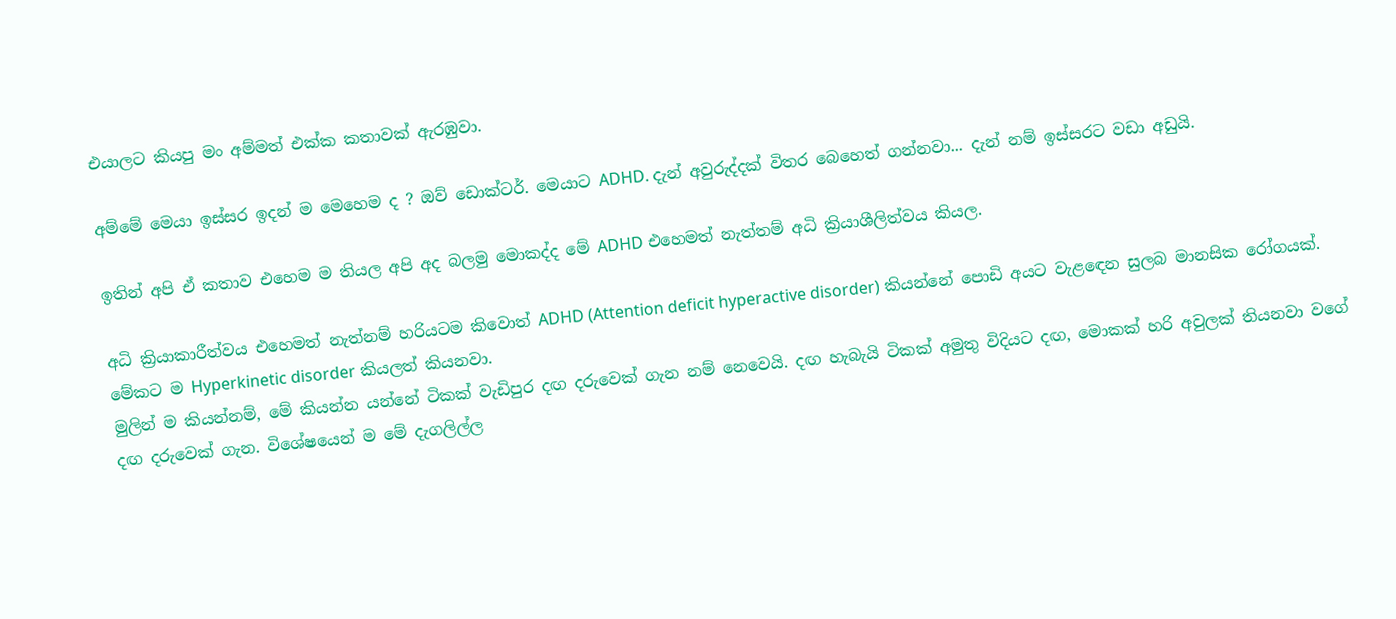එයාලට කියපු මං අම්මත් එක්ක කතාවක් ඇරඹුවා.

අම්මේ මෙයා ඉස්සර ඉදන් ම මෙහෙම ද ? ඔව් ඩොක්ටර්. මෙයාට ADHD. දැන් අවුරුද්දක් විතර බෙහෙත් ගන්නවා... දැන් නම් ඉස්සරට වඩා අඩුයි.

ඉතින් අපි ඒ කතාව එහෙම ම තියල අපි අද බලමු මොකද්ද මේ ADHD එහෙමත් නැත්තම් අධි ක්‍රියාශීලිත්වය කියල.

අධි ක්‍රියාකාරීත්වය එහෙමත් නැත්නම් හරියටම කිවොත් ADHD (Attention deficit hyperactive disorder) කියන්නේ පොඩි අයට වැළඳෙන සුලබ මානසික රෝගයක්. මේකට ම Hyperkinetic disorder කියලත් කියනවා.
මුලින් ම කියන්නම්, මේ කියන්න යන්නේ ටිකක් වැඩිපුර දඟ දරුවෙක් ගැන නම් නෙවෙයි. දඟ හැබැයි ටිකක් අමුතු විදියට දඟ, මොකක් හරි අවුලක් තියනවා වගේ දඟ දරුවෙක් ගැන. විශේෂයෙන් ම මේ දැගලිල්ල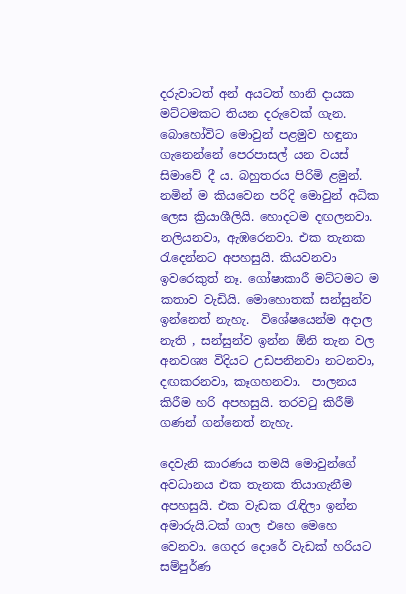දරුවාටත් අන් අයටත් හානි දායක මට්ටමකට තියන දරුවෙක් ගැන.
බොහෝවිට මොවුන් පළමුව හඳුනා ගැනෙන්නේ පෙරපාසල් යන වයස් සිමාවේ දී ය. බහුතරය පිරිමි ළමුන්.
නමින් ම කියවෙන පරිදි මොවුන් අධික ලෙස ක්‍රියාශීලියි. හොදටම දඟලනවා. නලියනවා, ඇඹරෙනවා. එක තැනක රැදෙන්නට අපහසුයි. කියවනවා ඉවරෙකුත් නෑ. ගෝෂාකාරී මට්ටමට ම කතාව වැඩියි. මොහොතක් සන්සුන්ව ඉන්නෙත් නැහැ.  විශේෂයෙන්ම අදාල නැති , සන්සුන්ව ඉන්න ඕනි තැන වල අනවශ්‍ය විදියට උඩපනිනවා නටනවා, දඟකරනවා, කෑගහනවා.  පාලනය කිරීම හරි අපහසුයි. තරවටු කිරීම් ගණන් ගන්නෙත් නැහැ.

දෙවැනි කාරණය තමයි මොවුන්ගේ අවධානය එක තැනක තියාගැනීම අපහසුයි. එක වැඩක රැඳිලා ඉන්න අමාරුයි.ටක් ගාල එහෙ මෙහෙ වෙනවා. ගෙදර දොරේ වැඩක් හරියට සම්පුර්ණ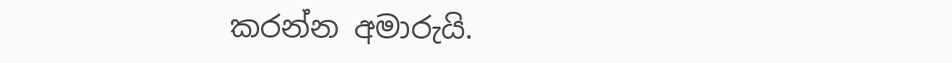කරන්න අමාරුයි.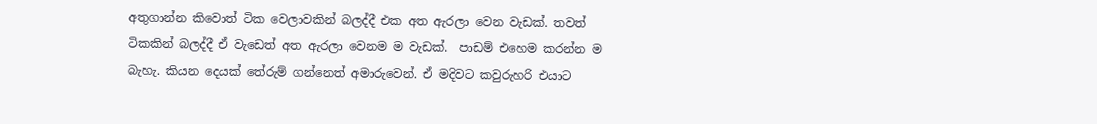අතුගාන්න කිවොත් ටික වෙලාවකින් බලද්දී එක අත ඇරලා වෙන වැඩක්. තවත් ටිකකින් බලද්දී ඒ වැඩෙත් අත ඇරලා වෙනම ම වැඩක්.  පාඩම් එහෙම කරන්න ම බැහැ. කියන දෙයක් තේරුම් ගන්නෙත් අමාරුවෙන්. ඒ මදිවට කවුරුහරි එයාට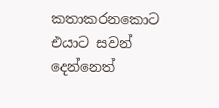කතාකරනකොට එයාට සවන් දෙන්නෙත්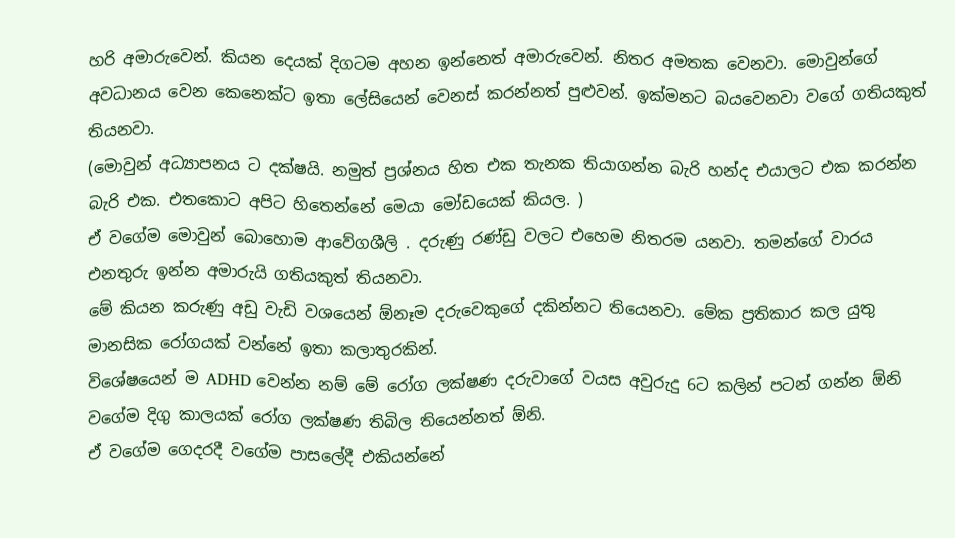හරි අමාරුවෙන්. කියන දෙයක් දිගටම අහන ඉන්නෙත් අමාරුවෙන්. නිතර අමතක වෙනවා. මොවුන්ගේ අවධානය වෙන කෙනෙක්ට ඉතා ලේසියෙන් වෙනස් කරන්නත් පුළුවන්. ඉක්මනට බයවෙනවා වගේ ගතියකුත් තියනවා.
(මොවුන් අධ්‍යාපනය ට දක්ෂයි. නමුත් ප්‍රශ්නය හිත එක තැනක තියාගන්න බැරි හන්ද එයාලට එක කරන්න බැරි එක. එතකොට අපිට හිතෙන්නේ මෙයා මෝඩයෙක් කියල. )
ඒ වගේම මොවුන් බොහොම ආවේගශීලි . දරුණු රණ්ඩු වලට එහෙම නිතරම යනවා. තමන්ගේ වාරය එනතුරු ඉන්න අමාරුයි ගතියකුත් තියනවා.
මේ කියන කරුණු අඩු වැඩි වශයෙන් ඕනෑම දරුවෙකුගේ දකින්නට තියෙනවා. මේක ප්‍රතිකාර කල යුතු මානසික රෝගයක් වන්නේ ඉතා කලාතුරකින්.
විශේෂයෙන් ම ADHD වෙන්න නම් මේ රෝග ලක්ෂණ දරුවාගේ වයස අවුරුදු 6ට කලින් පටන් ගන්න ඕනි වගේම දිගු කාලයක් රෝග ලක්ෂණ තිබිල තියෙන්නත් ඕනි.
ඒ වගේම ගෙදරදී වගේම පාසලේදී එකියන්නේ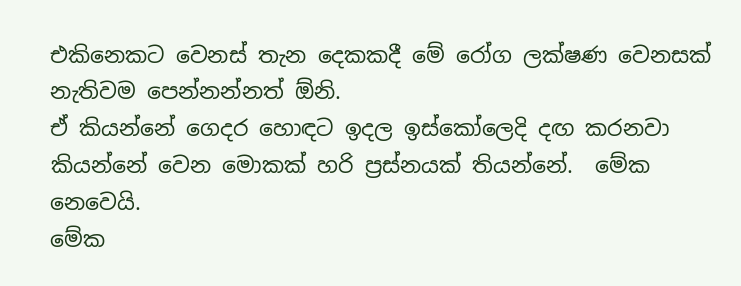එකිනෙකට වෙනස් තැන දෙකකදී මේ රෝග ලක්ෂණ වෙනසක් නැතිවම පෙන්නන්නත් ඕනි.
ඒ කියන්නේ ගෙදර හොඳට ඉදල ඉස්කෝලෙදි දඟ කරනවා කියන්නේ වෙන මොකක් හරි ප්‍රස්නයක් තියන්නේ.  මේක නෙවෙයි.
මේක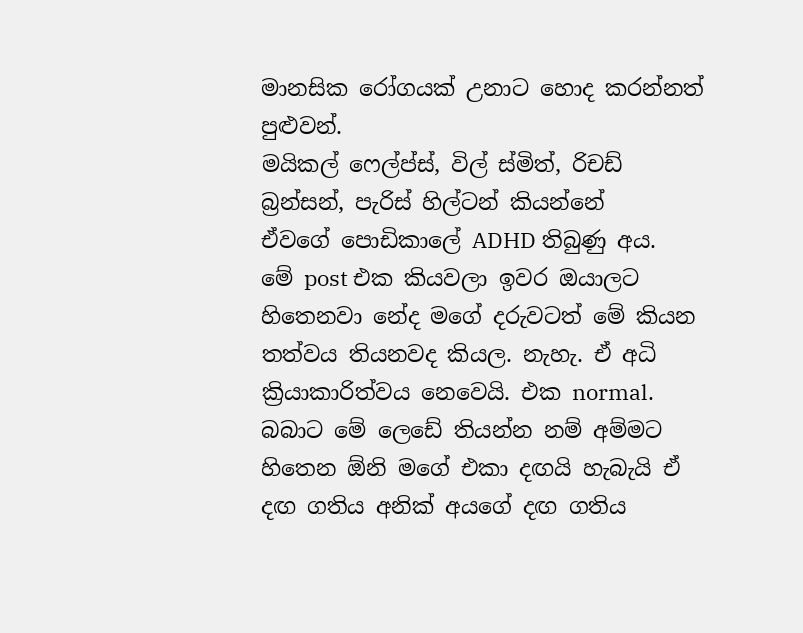මානසික රෝගයක් උනාට හොද කරන්නත් පුළුවන්.
මයිකල් ෆෙල්ප්ස්, විල් ස්මිත්, රිචඩ් බ්‍රන්සන්, පැරිස් හිල්ටන් කියන්නේ
ඒවගේ පොඩිකාලේ ADHD තිබුණු අය.
මේ post එක කියවලා ඉවර ඔයාලට හිතෙනවා නේද මගේ දරුවටත් මේ කියන තත්වය තියනවද කියල. නැහැ. ඒ අධි ක්‍රියාකාරිත්වය නෙවෙයි. එක normal. බබාට මේ ලෙඩේ තියන්න නම් අම්මට හිතෙන ඕනි මගේ එකා දඟයි හැබැයි ඒ දඟ ගතිය අනික් අයගේ දඟ ගතිය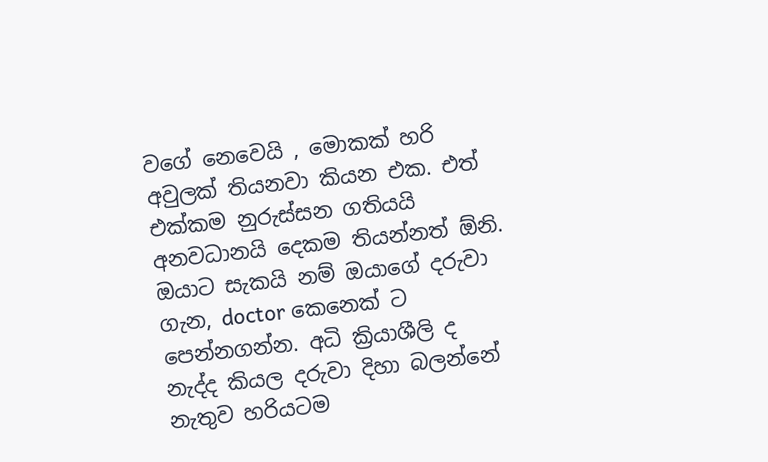වගේ නෙවෙයි , මොකක් හරි අවුලක් තියනවා කියන එක. එත් එක්කම නුරුස්සන ගතියයි අනවධානයි දෙකම තියන්නත් ඕනි.
ඔයාට සැකයි නම් ඔයාගේ දරුවා ගැන, doctor කෙනෙක් ට පෙන්නගන්න. අධි ක්‍රියාශීලි ද නැද්ද කියල දරුවා දිහා බලන්නේ නැතුව හරියටම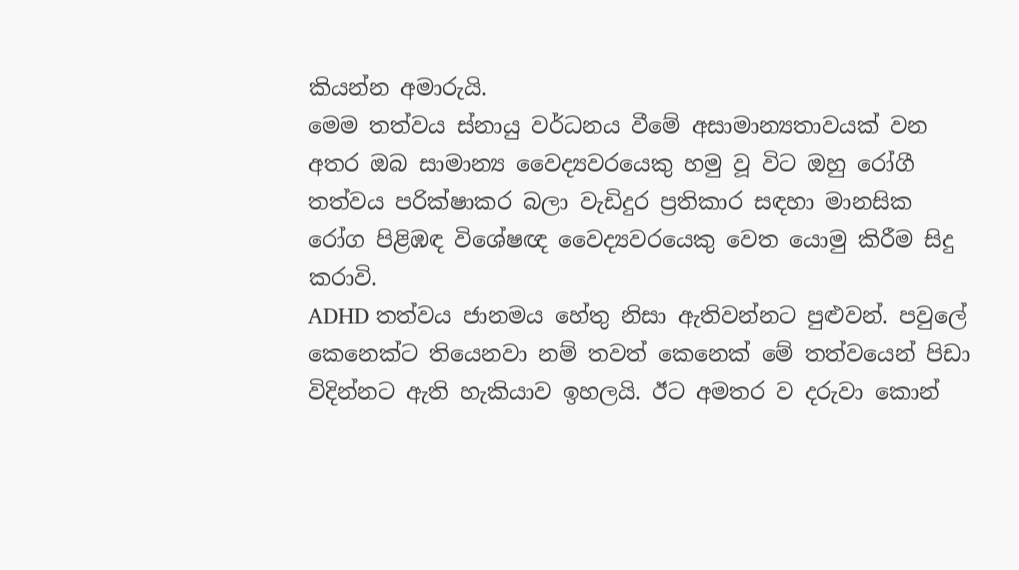කියන්න අමාරුයි.
මෙම තත්වය ස්නායු වර්ධනය වීමේ අසාමාන්‍යතාවයක් වන අතර ඔබ සාමාන්‍ය වෛද්‍යවරයෙකු හමු වූ විට ඔහු රෝගී තත්වය පරික්ෂාකර බලා වැඩිදුර ප්‍රතිකාර සඳහා මානසික රෝග පිළිඹඳ විශේෂඥ වෛද්‍යවරයෙකු වෙත යොමු කිරීම සිදු කරාවි.
ADHD තත්වය ජානමය හේතු නිසා ඇතිවන්නට පුළුවන්. පවුලේ කෙනෙක්ට තියෙනවා නම් තවත් කෙනෙක් මේ තත්වයෙන් පිඩා විදින්නට ඇති හැකියාව ඉහලයි. ඊට අමතර ව දරුවා කොන්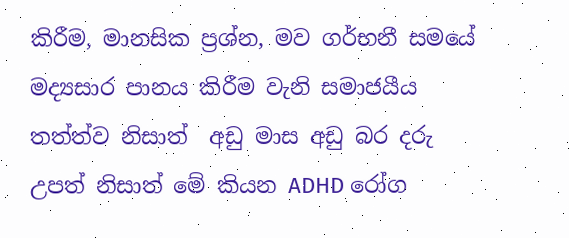කිරීම, මානසික ප්‍රශ්න, මව ගර්භනී සමයේ මද්‍යසාර පානය කිරීම වැනි සමාජයීය තත්ත්ව නිසාත්  අඩු මාස අඩු බර දරු උපත් නිසාත් මේ කියන ADHD රෝග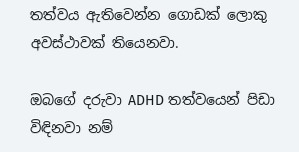තත්වය ඇතිවෙන්න ගොඩක් ලොකු අවස්ථාවක් තියෙනවා.

ඔබගේ දරුවා ADHD තත්වයෙන් පිඩා විඳිනවා නම්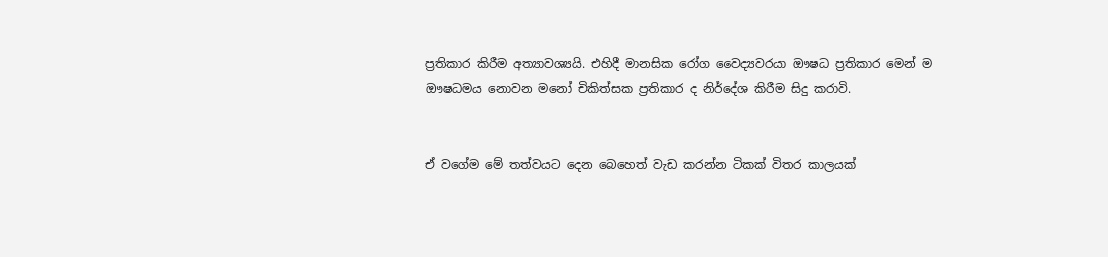ප්‍රතිකාර කිරීම අත්‍යාවශ්‍යයි. එහිදී මානසික රෝග වෛද්‍යවරයා ඖෂධ ප්‍රතිකාර මෙන් ම ඖෂධමය නොවන මනෝ චිකිත්සක ප්‍රතිකාර ද නිර්දේශ කිරීම සිදු කරාවි.


ඒ වගේම මේ තත්වයට දෙන බෙහෙත් වැඩ කරන්න ටිකක් විතර කාලයක්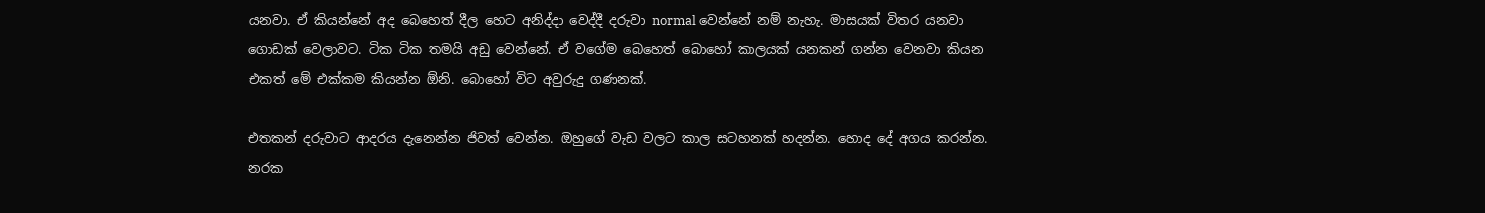යනවා. ඒ කියන්නේ අද බෙහෙත් දීල හෙට අනිද්දා වෙද්දී දරුවා normal වෙන්නේ නම් නැහැ. මාසයක් විතර යනවා ගොඩක් වෙලාවට. ටික ටික තමයි අඩු වෙන්නේ. ඒ වගේම බෙහෙත් බොහෝ කාලයක් යනකන් ගන්න වෙනවා කියන එකත් මේ එක්කම කියන්න ඕනි. බොහෝ විට අවුරුදු ගණනක්.

එතකන් දරුවාට ආදරය දැනෙන්න ජිවත් වෙන්න. ඔහුගේ වැඩ වලට කාල සටහනක් හදන්න. හොද දේ අගය කරන්න. නරක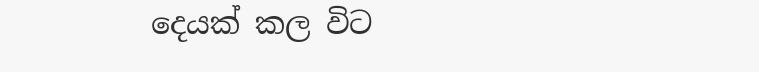දෙයක් කල විට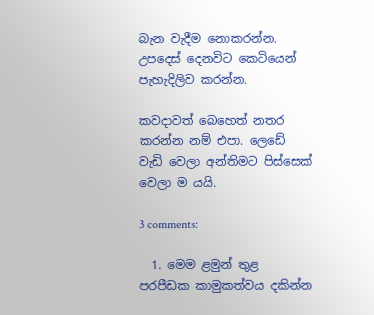බැන වැදීම නොකරන්න. උපදෙස් දෙනවිට කෙටියෙන් පැහැදිලිව කරන්න.

කවදාවත් බෙහෙත් නතර කරන්න නම් එපා. ලෙඩේ වැඩි වෙලා අන්තිමට පිස්සෙක් වෙලා ම යයි.

3 comments:

  1. මෙම ළමුන් තුළ පරපීඩක කාමුකත්වය දකින්න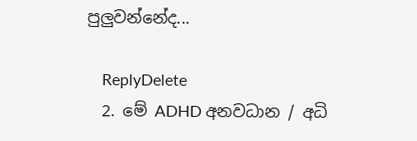පුලුවන්නේද...

    ReplyDelete
  2. මේ ADHD අනවධාන / අධි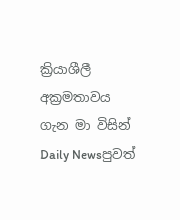ක්‍රියාශීලී අක්‍රමතාවය ගැන මා විසින් Daily Newsපුවත්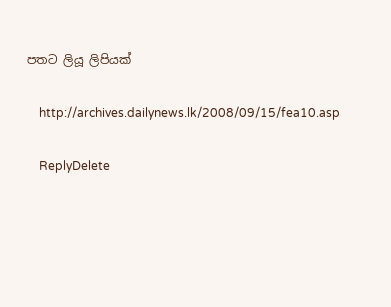පතට ලියූ ලිපියක්

    http://archives.dailynews.lk/2008/09/15/fea10.asp

    ReplyDelete